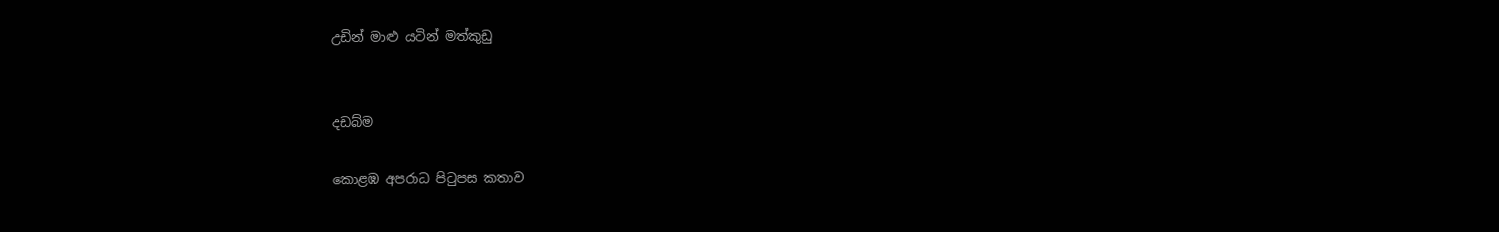උඩින් මාළු යටින් මත්කුඩු


දඩබ්ම

කොළඹ අපරාධ පිටුපස කතාව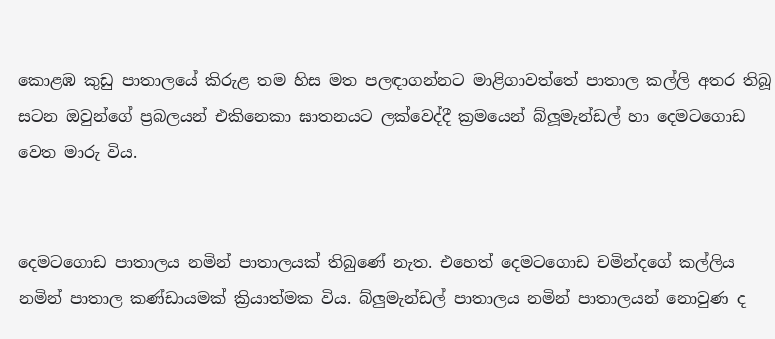කොළඹ කුඩු පාතාලයේ කිරුළ තම හිස මත පලඳාගන්නට මාළිගාවත්තේ පාතාල කල්ලි අතර තිබූ සටන ඔවුන්ගේ ප්‍රබලයන් එකිනෙකා ඝාතනයට ලක්වෙද්දී ක්‍රමයෙන් බ්ලූමැන්ඩල් හා දෙමටගොඩ වෙත මාරු විය.


දෙමටගොඩ පාතාලය නමින් පාතාලයක් තිබුණේ නැත. එහෙත් දෙමටගොඩ චමින්දගේ කල්ලිය නමින් පාතාල කණ්ඩායමක් ක්‍රියාත්මක විය. බ්ලුමැන්ඩල් පාතාලය නමින් පාතාලයන් නොවුණ ද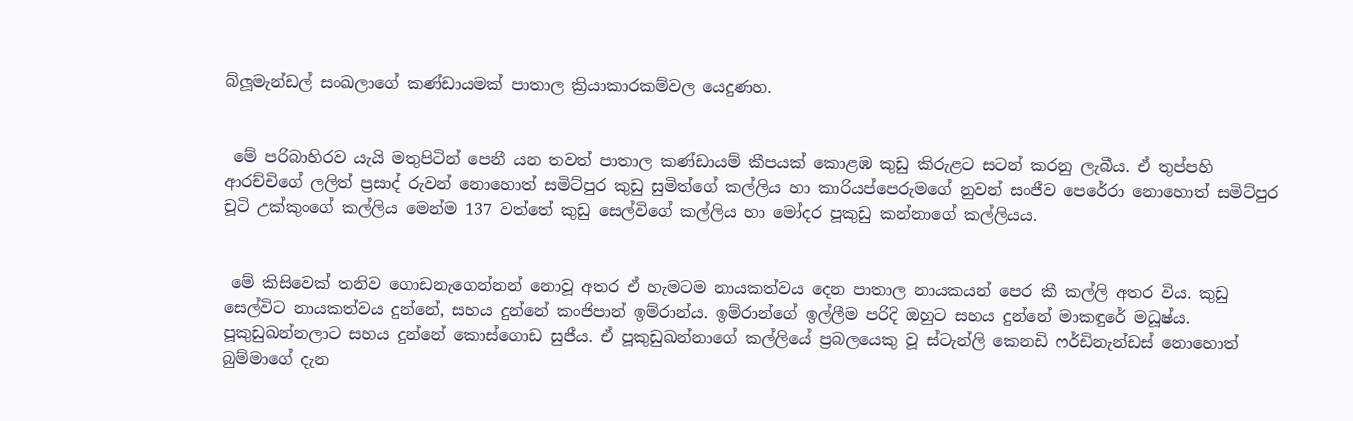බ්ලූමැන්ඩල් සංඛලාගේ කණ්ඩායමක් පාතාල ක්‍රියාකාරකම්වල යෙදුණහ.


 මේ පරිබාහිරව යැයි මතුපිටින් පෙනී යන තවත් පාතාල කණ්ඩායම් කීපයක් කොළඹ කුඩු කිරුළට සටන් කරනු ලැබීය. ඒ තුප්පහි ආරච්චිගේ ලලිත් ප්‍රසාද් රුවන් නොහොත් සමිට්පුර කුඩු සුමිත්ගේ කල්ලිය හා කාරියප්පෙරුමගේ නුවන් සංජීව පෙරේරා නොහොත් සමිට්පුර චූටි උක්කුංගේ කල්ලිය මෙන්ම 137 වත්තේ කුඩු සෙල්විගේ කල්ලිය හා මෝදර පූකුඩු කන්නාගේ කල්ලියය.


 මේ කිසිවෙක් තනිව ගොඩනැගෙන්නන් නොවූ අතර ඒ හැමටම නායකත්වය දෙන පාතාල නායකයන් පෙර කී කල්ලි අතර විය. කුඩු සෙල්විට නායකත්වය දුන්නේ, සහය දුන්නේ කංජිපාන් ඉම්රාන්ය. ඉම්රාන්ගේ ඉල්ලීම පරිදි ඔහුට සහය දුන්නේ මාකඳුරේ මධූෂ්ය. පූකුඩුඛන්නලාට සහය දුන්නේ කොස්ගොඩ සුජීය. ඒ පූකුඩුඛන්නාගේ කල්ලියේ ප්‍රබලයෙකු වූ ස්ටැන්ලි කෙනඩි ෆර්ඩිනැන්ඩස් නොහොත් බුම්මාගේ දැන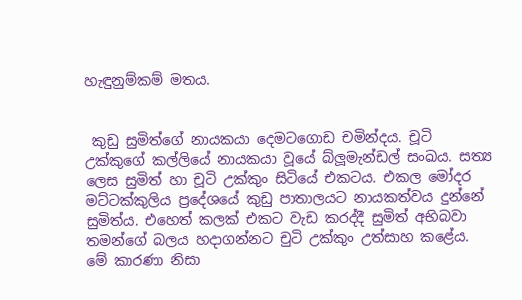හැඳුනුම්කම් මතය.


 කුඩු සුමිත්ගේ නායකයා දෙමටගොඩ චමින්දය. චූටි උක්කුගේ කල්ලියේ නායකයා වූයේ බ්ලූමැන්ඩල් සංඛය. සත්‍ය ලෙස සුමිත් හා චූටි උක්කුං සිටියේ එකටය. එකල මෝදර මට්ටක්කුලිය ප්‍රදේශයේ කුඩු පාතාලයට නායකත්වය දුන්නේ සුමිත්ය. එහෙත් කලක් එකට වැඩ කරද්දී සුමිත් අභිබවා තමන්ගේ බලය හදාගන්නට චුටි උක්කුං උත්සාහ කළේය. මේ කාරණා නිසා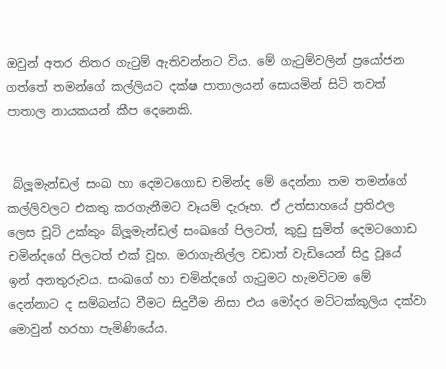ඔවුන් අතර නිතර ගැටුම් ඇතිවන්නට විය. මේ ගැටුම්වලින් ප්‍රයෝජන ගත්තේ තමන්ගේ කල්ලියට දක්ෂ පාතාලයන් සොයමින් සිටි තවත් පාතාල නායකයන් කීප දෙනෙකි.


 බ්ලූමැන්ඩල් සංඛ හා දෙමටගොඩ චමින්ද මේ දෙන්නා තම තමන්ගේ කල්ලිවලට එකතු කරගැනීමට වෑයම් දැරූහ. ඒ උත්සාහයේ ප්‍රතිඵල ලෙස චූටි උක්කුං බ්ලූමැන්ඩල් සංඛගේ පිලටත්, කුඩු සුමිත් දෙමටගොඩ චමින්දගේ පිලටත් එක් වූහ. මරාගැනිල්ල වඩාත් වැඩියෙන් සිදු වූයේ ඉන් අනතුරුවය. සංඛගේ හා චමින්දගේ ගැටුමට හැමවිටම මේ දෙන්නාට ද සම්බන්ධ වීමට සිදුවීම නිසා එය මෝදර මට්ටක්කුලිය දක්වා මොවුන් හරහා පැමිණියේය.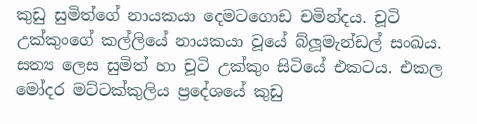කුඩු සුමිත්ගේ නායකයා දෙමටගොඩ චමින්දය. චූටි උක්කුංගේ කල්ලියේ නායකයා වූයේ බ්ලූමැන්ඩල් සංඛය. සත්‍ය ලෙස සුමිත් හා චූටි උක්කුං සිටියේ එකටය. එකල මෝදර මට්ටක්කුලිය ප්‍රදේශයේ කුඩු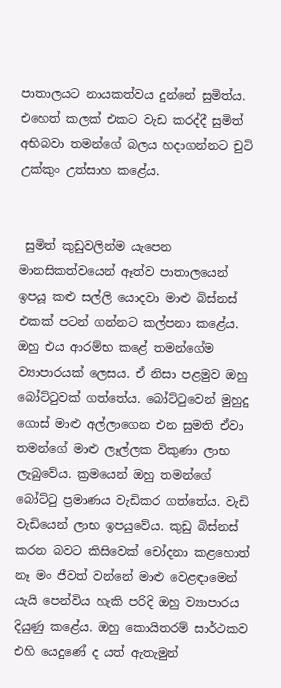පාතාලයට නායකත්වය දුන්නේ සුමිත්ය. එහෙත් කලක් එකට වැඩ කරද්දී සුමිත් අභිබවා තමන්ගේ බලය හදාගන්නට චුටි උක්කුං උත්සාහ කළේය.


 සුමිත් කුඩුවලින්ම යැපෙන මානසිකත්වයෙන් ඈත්ව පාතාලයෙන් ඉපයූ කළු සල්ලි යොදවා මාළු බිස්නස් එකක් පටන් ගන්නට කල්පනා කළේය. ඔහු එය ආරම්භ කළේ තමන්ගේම ව්‍යාපාරයක් ලෙසය. ඒ නිසා පළමුව ඔහු බෝට්ටුවක් ගත්තේය. බෝට්ටුවෙන් මුහුදු ගොස් මාළු අල්ලාගෙන එන සුමති ඒවා තමන්ගේ මාළු ලෑල්ලක විකුණා ලාභ ලැබුවේය. ක්‍රමයෙන් ඔහු තමන්ගේ බෝට්ටු ප්‍රමාණය වැඩිකර ගත්තේය. වැඩි වැඩියෙන් ලාභ ඉපයුවේය. කුඩු බිස්නස් කරන බවට කිසිවෙක් චෝදනා කළහොත් නෑ මං ජීවත් වන්නේ මාළු වෙළඳාමෙන් යැයි පෙන්විය හැකි පරිදි ඔහු ව්‍යාපාරය දියුණු කළේය. ඔහු කොයිතරම් සාර්ථකව එහි යෙදුණේ ද යත් ඇතැමුන්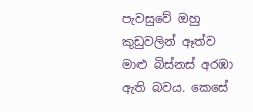පැවසුවේ ඔහු කුඩුවලින් ඈත්ව මාළු බිස්නස් අරඹා ඇති බවය. කෙසේ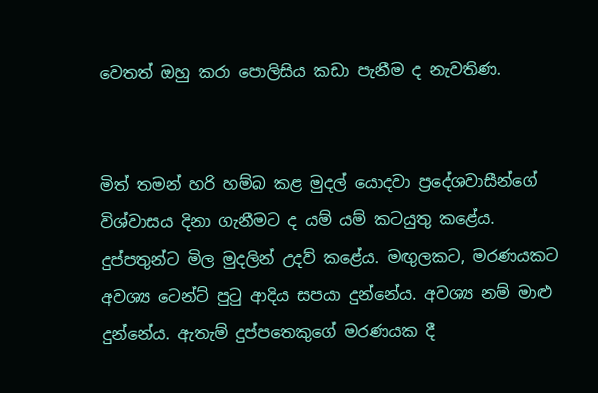වෙතත් ඔහු කරා පොලිසිය කඩා පැනීම ද නැවතිණ.


මිත් තමන් හරි හම්බ කළ මුදල් යොදවා ප්‍රදේශවාසීන්ගේ විශ්වාසය දිනා ගැනීමට ද යම් යම් කටයුතු කළේය. දුප්පතුන්ට මිල මුදලින් උදව් කළේය. මඟුලකට, මරණයකට අවශ්‍ය ටෙන්ට් පුටු ආදිය සපයා දුන්නේය. අවශ්‍ය නම් මාළු දුන්නේය. ඇතැම් දුප්පතෙකුගේ මරණයක දී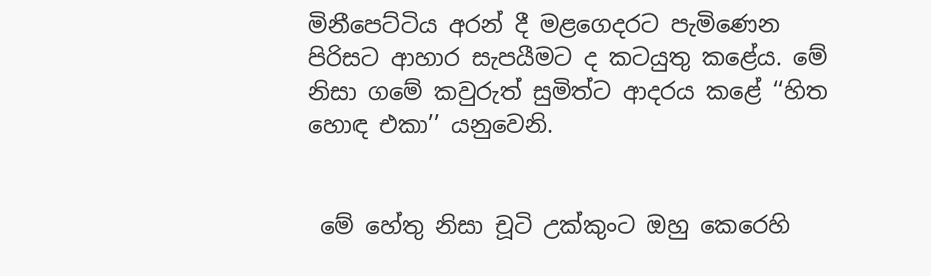මිනීපෙට්ටිය අරන් දී මළගෙදරට පැමිණෙන පිරිසට ආහාර සැපයීමට ද කටයුතු කළේය. මේ නිසා ගමේ කවුරුත් සුමිත්ට ආදරය කළේ ‘‘හිත හොඳ එකා’’ යනුවෙනි.


 මේ හේතු නිසා චූටි උක්කුංට ඔහු කෙරෙහි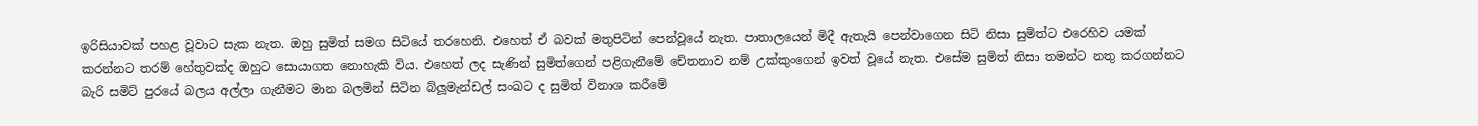ඉරිසියාවක් පහළ වූවාට සැක නැත. ඔහු සුමිත් සමග සිටියේ තරහෙනි. එහෙත් ඒ බවක් මතුපිටින් පෙන්වූයේ නැත. පාතාලයෙන් මිදී ඇතැයි පෙන්වාගෙන සිටි නිසා සුමිත්ට එරෙහිව යමක් කරන්නට තරම් හේතුවක්ද ඔහුට සොයාගත නොහැකි විය. එහෙත් ලද සැණින් සුමිත්ගෙන් පළිගැනීමේ චේතනාව නම් උක්කුංගෙන් ඉවත් වූයේ නැත. එසේම සුමිත් නිසා තමන්ට නතු කරගන්නට බැරි සමිට් පුරයේ බලය අල්ලා ගැනීමට මාන බලමින් සිටින බ්ලූමැන්ඩල් සංඛට ද සුමිත් විනාශ කරීමේ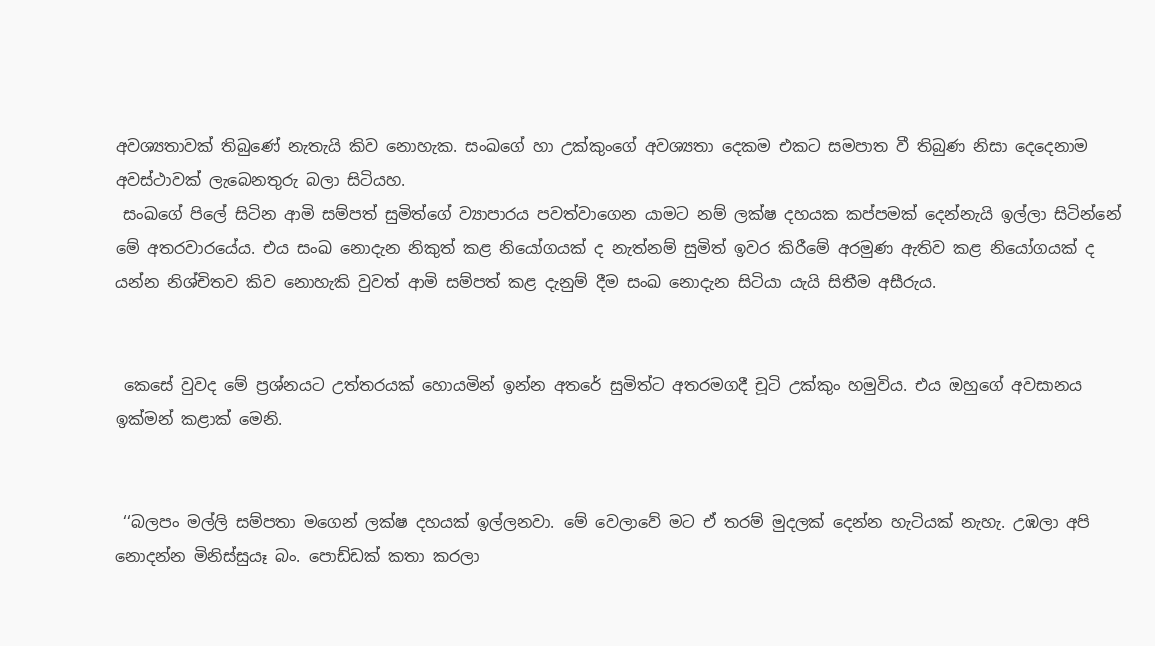අවශ්‍යතාවක් තිබුණේ නැතැයි කිව නොහැක. සංඛගේ හා උක්කුංගේ අවශ්‍යතා දෙකම එකට සමපාත වී තිබුණ නිසා දෙදෙනාම අවස්ථාවක් ලැබෙනතුරු බලා සිටියහ.
 සංඛගේ පිලේ සිටින ආමි සම්පත් සුමිත්ගේ ව්‍යාපාරය පවත්වාගෙන යාමට නම් ලක්ෂ දහයක කප්පමක් දෙන්නැයි ඉල්ලා සිටින්නේ මේ අතරවාරයේය. එය සංඛ නොදැන නිකුත් කළ නියෝගයක් ද නැත්නම් සුමිත් ඉවර කිරීමේ අරමුණ ඇතිව කළ නියෝගයක් ද යන්න නිශ්චිතව කිව නොහැකි වුවත් ආමි සම්පත් කළ දැනුම් දීම සංඛ නොදැන සිටියා යැයි සිතීම අසීරුය.


 කෙසේ වුවද මේ ප්‍රශ්නයට උත්තරයක් හොයමින් ඉන්න අතරේ සුමිත්ට අතරමගදී චූටි උක්කුං හමුවිය. එය ඔහුගේ අවසානය ඉක්මන් කළාක් මෙනි.


 ‘‘බලපං මල්ලි සම්පතා මගෙන් ලක්ෂ දහයක් ඉල්ලනවා. මේ වෙලාවේ මට ඒ තරම් මුදලක් දෙන්න හැටියක් නැහැ. උඹලා අපි නොදන්න මිනිස්සුයෑ බං. පොඩ්ඩක් කතා කරලා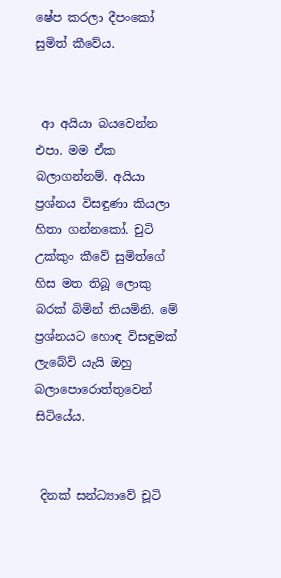ෂේප කරලා දීපංකෝ සුමිත් කීවේය.


 ආ අයියා බයවෙන්න එපා. මම ඒක බලාගන්නම්. අයියා ප්‍රශ්නය විසඳුණා කියලා හිතා ගන්නකෝ. චුටි උක්කුං කීවේ සුමිත්ගේ හිස මත තිබූ ලොකු බරක් බිමින් තියමිනි. මේ ප්‍රශ්නයට හොඳ විසඳුමක් ලැබේවි යැයි ඔහු බලාපොරොත්තුවෙන් සිටියේය.


 දිනක් සන්ධ්‍යාවේ චූටි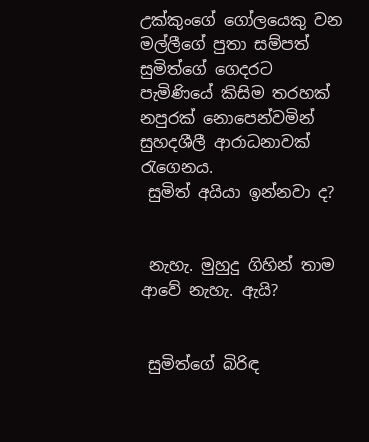උක්කුංගේ ගෝලයෙකු වන මල්ලීගේ පුතා සම්පත් සුමිත්ගේ ගෙදරට පැමිණියේ කිසිම තරහක් නපුරක් නොපෙන්වමින් සුහදශීලී ආරාධනාවක් රැගෙනය.
 සුමිත් අයියා ඉන්නවා ද?


 නැහැ. මුහුදු ගිහින් තාම ආවේ නැහැ. ඇයි?


 සුමිත්ගේ බිරිඳ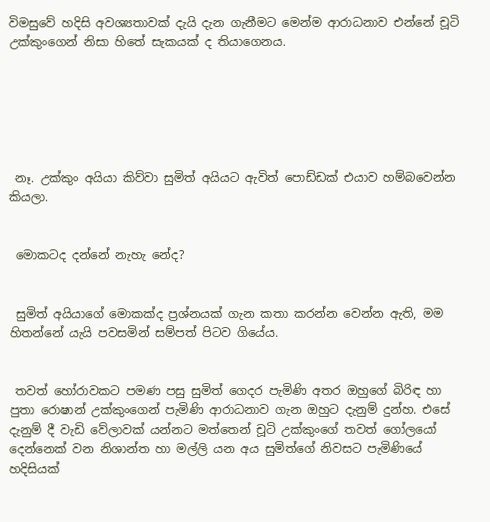විමසුවේ හදිසි අවශ්‍යතාවක් දැයි දැන ගැනීමට මෙන්ම ආරාධනාව එන්නේ චූටි උක්කුංගෙන් නිසා හිතේ සැකයක් ද තියාගෙනය.






 නෑ. උක්කුං අයියා කිව්වා සුමිත් අයියට ඇවිත් පොඩ්ඩක් එයාව හම්බවෙන්න කියලා.


 මොකටද දන්නේ නැහැ නේද?


 සුමිත් අයියාගේ මොකක්ද ප්‍රශ්නයක් ගැන කතා කරන්න වෙන්න ඇති, මම හිතන්නේ යැයි පවසමින් සම්පත් පිටව ගියේය.


 තවත් හෝරාවකට පමණ පසු සුමිත් ගෙදර පැමිණි අතර ඔහුගේ බිරිඳ හා පුතා රොෂාන් උක්කුංගෙන් පැමිණි ආරාධනාව ගැන ඔහුට දැනුම් දුන්හ. එසේ දැනුම් දී වැඩි වේලාවක් යන්නට මත්තෙන් චූටි උක්කුංගේ තවත් ගෝලයෝ දෙන්නෙක් වන නිශාන්ත හා මල්ලි යන අය සුමිත්ගේ නිවසට පැමිණියේ හදිසියක්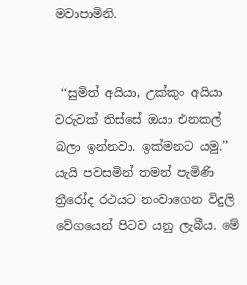මවාපාමිනි.


 ‘‘සුමිත් අයියා, උක්කුං අයියා වරුවක් තිස්සේ ඔයා එනකල් බලා ඉන්නවා. ඉක්මනට යමු.’’ යැයි පවසමින් තමන් පැමිණි ත්‍රීරෝද රථයට නංවාගෙන විදුලි වේගයෙන් පිටව යනු ලැබීය. මේ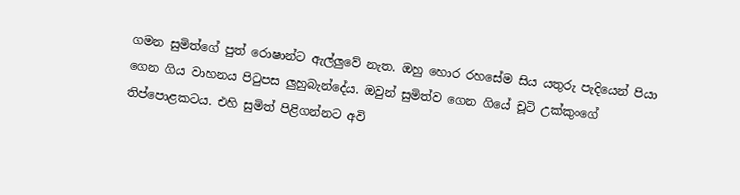ගමන සුමිත්ගේ පුත් රොෂාන්ට ඇල්ලුවේ නැත. ඔහු හොර රහසේම සිය යතුරු පැදියෙන් පියා ගෙන ගිය වාහනය පිටුපස ලුහුබැන්දේය. ඔවුන් සුමිත්ව ගෙන ගියේ චූටි උක්කුංගේ තිප්පොළකටය. එහි සුමිත් පිළිගන්නට අවි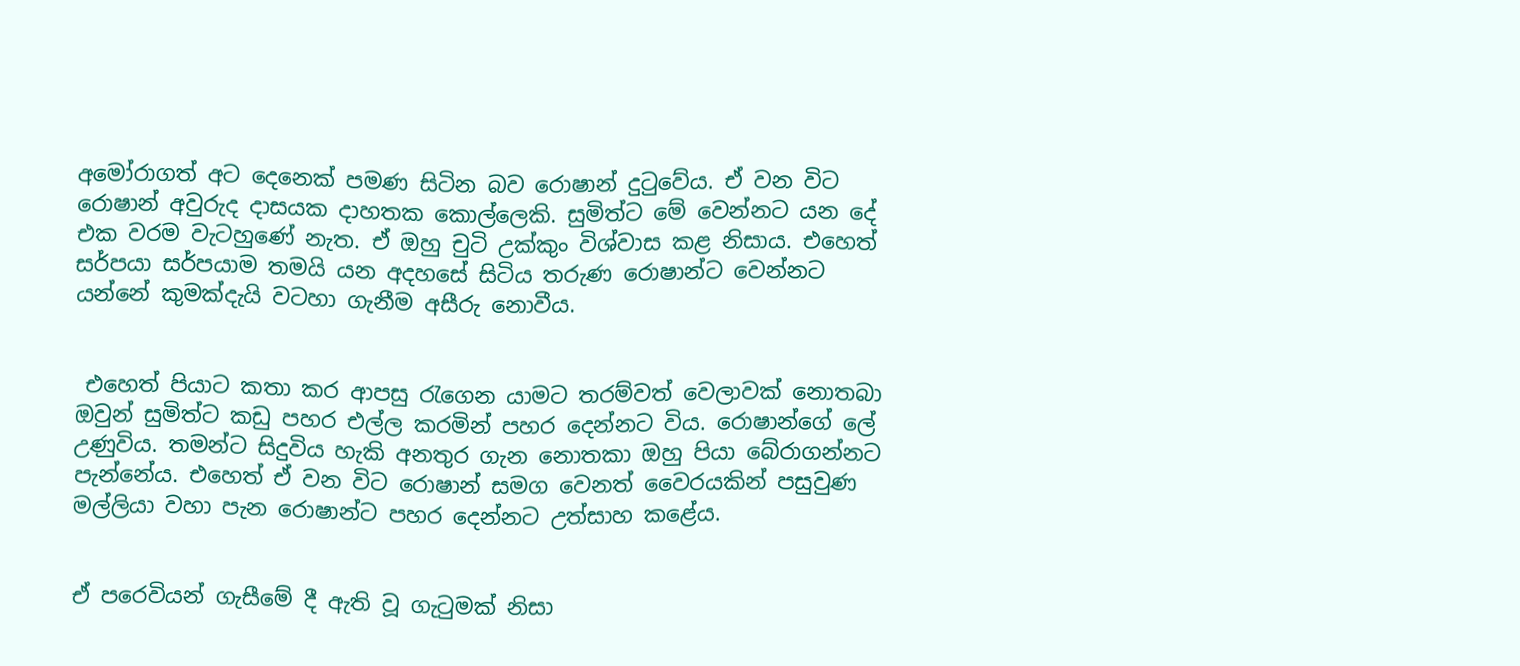අමෝරාගත් අට දෙනෙක් පමණ සිටින බව රොෂාන් දුටුවේය. ඒ වන විට රොෂාන් අවුරුද දාසයක දාහතක කොල්ලෙකි. සුමිත්ට මේ වෙන්නට යන දේ එක වරම වැටහුණේ නැත. ඒ ඔහු චුටි උක්කුං විශ්වාස කළ නිසාය. එහෙත් සර්පයා සර්පයාම තමයි යන අදහසේ සිටිය තරුණ රොෂාන්ට වෙන්නට යන්නේ කුමක්දැයි වටහා ගැනීම අසීරු නොවීය.


 එහෙත් පියාට කතා කර ආපසු රැගෙන යාමට තරම්වත් වෙලාවක් නොතබා ඔවුන් සුමිත්ට කඩු පහර එල්ල කරමින් පහර දෙන්නට විය. රොෂාන්ගේ ලේ උණුවිය. තමන්ට සිදුවිය හැකි අනතුර ගැන නොතකා ඔහු පියා බේරාගන්නට පැන්නේය. එහෙත් ඒ වන විට රොෂාන් සමග වෙනත් වෛරයකින් පසුවුණ මල්ලියා වහා පැන රොෂාන්ට පහර දෙන්නට උත්සාහ කළේය.


ඒ පරෙවියන් ගැසීමේ දී ඇති වූ ගැටුමක් නිසා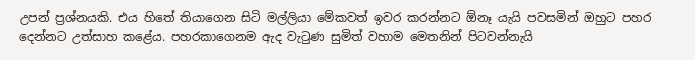උපන් ප්‍රශ්නයකි. එය හිතේ තියාගෙන සිටි මල්ලියා මේකවත් ඉවර කරන්නට ඕනෑ යැයි පවසමින් ඔහුට පහර දෙන්නට උත්සාහ කළේය. පහරකාගෙනම ඇද වැටුණ සුමිත් වහාම මෙතනින් පිටවන්නැයි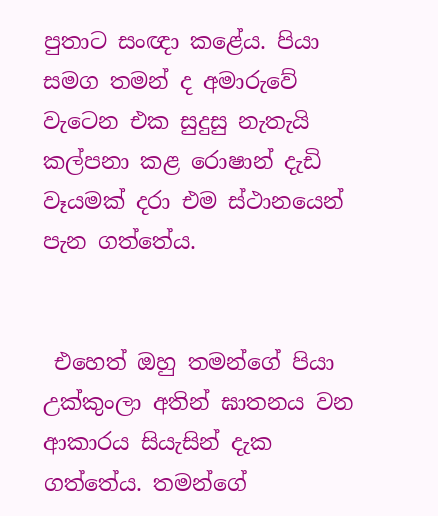පුතාට සංඥා කළේය. පියා සමග තමන් ද අමාරුවේ වැටෙන එක සුදුසු නැතැයි කල්පනා කළ රොෂාන් දැඩි වෑයමක් දරා එම ස්ථානයෙන් පැන ගත්තේය.


 එහෙත් ඔහු තමන්ගේ පියා උක්කුංලා අතින් ඝාතනය වන ආකාරය සියැසින් දැක ගත්තේය. තමන්ගේ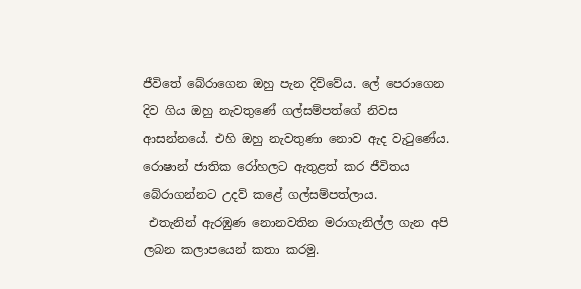ජීවිතේ බේරාගෙන ඔහු පැන දිව්වේය. ලේ පෙරාගෙන දිව ගිය ඔහු නැවතුණේ ගල්සම්පත්ගේ නිවස ආසන්නයේ. එහි ඔහු නැවතුණා නොව ඇද වැටුණේය. රොෂාන් ජාතික රෝහලට ඇතුළත් කර ජීවිතය බේරාගන්නට උදව් කළේ ගල්සම්පත්ලාය.
 එතැනින් ඇරඹුණ නොනවතින මරාගැනිල්ල ගැන අපි ලබන කලාපයෙන් කතා කරමු.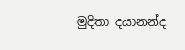මුදිතා දයානන්ද